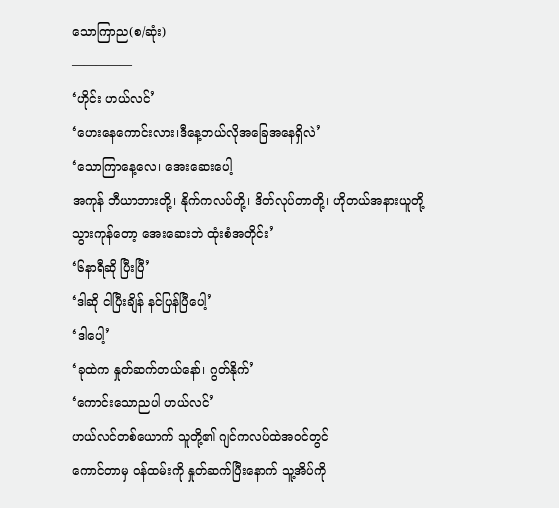သောကြာည(စ/ဆုံး)
—————
‘ဟိုင်း ဟယ်လင်’
‘ဟေးနေကောင်းလား၊ဒီနေ့ဘယ်လိုအခြေအနေရှိလဲ’
‘သောကြာနေ့လေ၊ အေးဆေးပေါ့
အကုန် ဘီယာဘားတို့၊ နိုက်ကလပ်တို့၊ ဒိတ်လုပ်တာတို့၊ ဟိုတယ်အနားယူတို့
သွားကုန်တော့ အေးဆေးဘဲ ထုံးစံအတိုင်း’
‘၆နာရီဆို ပြီးပြီ’
‘ဒါဆို ငါပြီးချိန် နင်ပြန်ပြီပေါ့’
‘ဒါပေါ့’
‘ခုထဲက နှုတ်ဆက်တယ်နော်၊ ဂွတ်နိုက်’
‘ကောင်းသောညပါ ဟယ်လင်’
ဟယ်လင်တစ်ယောက် သူတို့၏ ဂျင်ကလပ်ထဲအ၀င်တွင်
ကောင်တာမှ ၀န်ထမ်းကို နှုတ်ဆက်ပြီးနောက် သူ့အိပ်ကို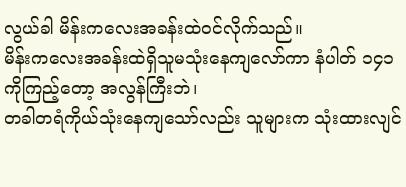လွယ်ခါ မိန်းကလေးအခန်းထဲ၀င်လိုက်သည်။
မိန်းကလေးအခန်းထဲရှိသူမသုံးနေကျလော်ကာ နံပါတ် ၁၄၁ ကိုကြည့်တော့ အလွန်ကြီးဘဲ၊
တခါတရံကိုယ်သုံးနေကျသော်လည်း သူများက သုံးထားလျင်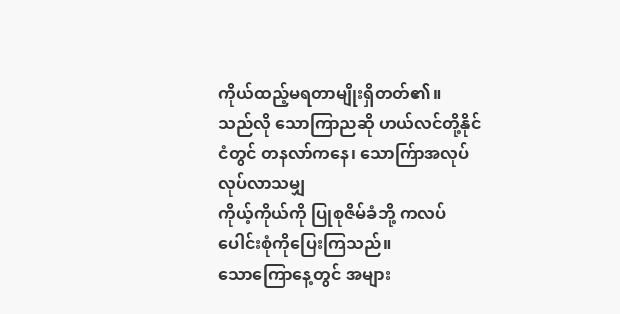ကိုယ်ထည့်မရတာမျိုးရှိတတ်၏။
သည်လို သောကြာညဆို ဟယ်လင်တို့နိုင်ငံတွင် တနလာ်ကနေ၊ သောက်ြာအလုပ်လုပ်လာသမျှ
ကိုယ့်ကိုယ်ကို ပြုစုဇိမ်ခံဘို့ ကလပ်ပေါင်းစုံကိုပြေးကြသည်။
သောကြောနေ့တွင် အများ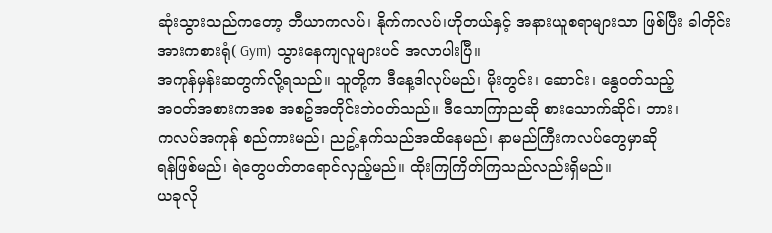ဆုံးသွားသည်ကတော့ ဘီယာကလပ်၊ နိုက်ကလပ်၊ဟိုတယ်နှင့် အနားယူစရာများသာ ဖြစ်ပြီး ခါတိုင်းအားကစားရုံ( Gym) သွားနေကျလူများပင် အလာပါးပြီ။
အကုန်မှန်းဆတွက်လို့ရသည်။ သူတို့က ဒီနေ့ဒါလုပ်မည်၊ မိုးတွင်း၊ ဆောင်း၊ နွေ၀တ်သည့်
အ၀တ်အစားကအစ အစဥ်အတိုင်းဘဲ၀တ်သည်။ ဒီသောကြာညဆို စားသောက်ဆိုင်၊ ဘား၊
ကလပ်အကုန် စည်ကားမည်၊ ညဥ့်နက်သည်အထိနေမည်၊ နာမည်ကြီးကလပ်တွေမှာဆို
ရန်ဖြစ်မည်၊ ရဲတွေပတ်တရောင်လှည့်မည်။ ထိုးကြကြိတ်ကြသည်လည်းရှိမည်။
ယခုလို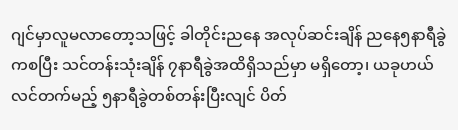ဂျင်မှာလူမလာတော့သဖြင့် ခါတိုင်းညနေ အလုပ်ဆင်းချိန် ညနေ၅နာရီခွဲကစပြီး သင်တန်းသုံးချိန် ၇နာရီခွဲအထိရှိသည်မှာ မရှိတော့၊ ယခုဟယ်လင်တက်မည့် ၅နာရီခွဲတစ်တန်းပြီးလျင် ပိတ်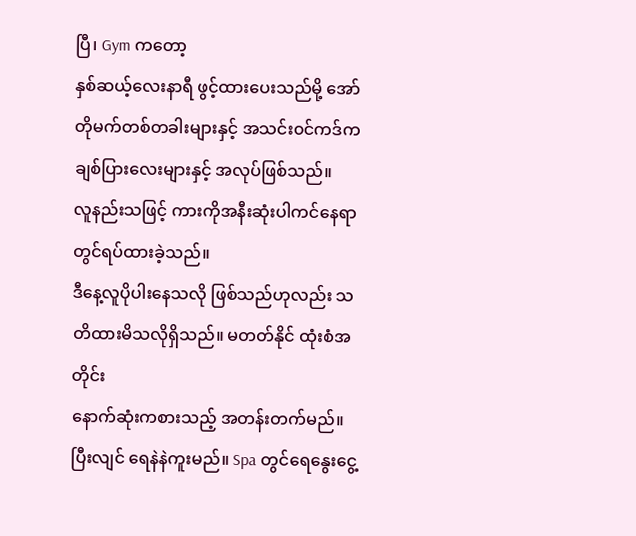ပြီ၊ Gym ကတော့
နှစ်ဆယ့်လေးနာရီ ဖွင့်ထားပေးသည်မို့ အော်တိုမက်တစ်တခါးများနှင့် အသင်း၀င်ကဒ်က ချစ်ပြားလေးများနှင့် အလုပ်ဖြစ်သည်။
လူနည်းသဖြင့် ကားကိုအနီးဆုံးပါကင်နေရာတွင်ရပ်ထားခဲ့သည်။
ဒီနေ့လူပိုပါးနေသလို ဖြစ်သည်ဟုလည်း သတိထားမိသလိုရှိသည်။ မတတ်နိုင် ထုံးစံအတိုင်း
နောက်ဆုံးကစားသည့် အတန်းတက်မည်။ ပြီးလျင် ရေနဲနဲကူးမည်။ Spa တွင်ရေနွေးငွေ့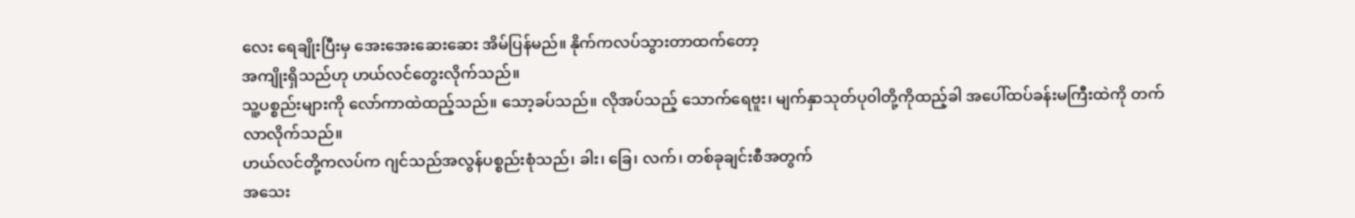လေး ရေချိုးပြီးမှ အေးအေးဆေးဆေး အိမ်ပြန်မည်။ နိုက်ကလပ်သွားတာထက်တော့
အကျိုးရှိသည်ဟု ဟယ်လင်တွေးလိုက်သည်။
သူ့ပစ္စည်းများကို လော်ကာထဲထည့်သည်။ သော့ခပ်သည်။ လိုအပ်သည့် သောက်ရေဗူး၊ မျက်နှာသုတ်ပု၀ါတို့ကိုထည့်ခါ အပေါ်ထပ်ခန်းမကြီးထဲကို တက်လာလိုက်သည်။
ဟယ်လင်တို့ကလပ်က ဂျင်သည်အလွန်ပစ္စည်းစုံသည်၊ ခါး၊ ခြေ၊ လက်၊ တစ်ခုချင်းစီအတွက်
အသေး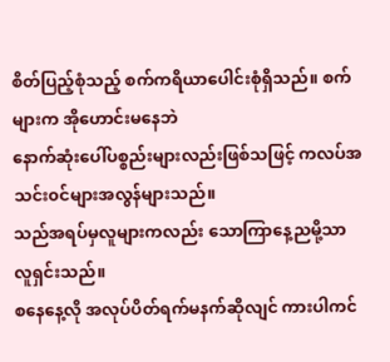စိတ်ပြည့်စုံသည့် စက်ကရိယာပေါင်းစုံရှိသည်။ စက်များက အိုဟောင်းမနေဘဲ
နောက်ဆုံးပေါ်ပစ္စည်းများလည်းဖြစ်သဖြင့် ကလပ်အသင်း၀င်များအလွန်များသည်။
သည်အရပ်မှလူများကလည်း သောကြာနေ့ညမို့သာ လူရှင်းသည်။
စနေနေ့လို အလုပ်ပိတ်ရက်မနက်ဆိုလျင် ကားပါကင်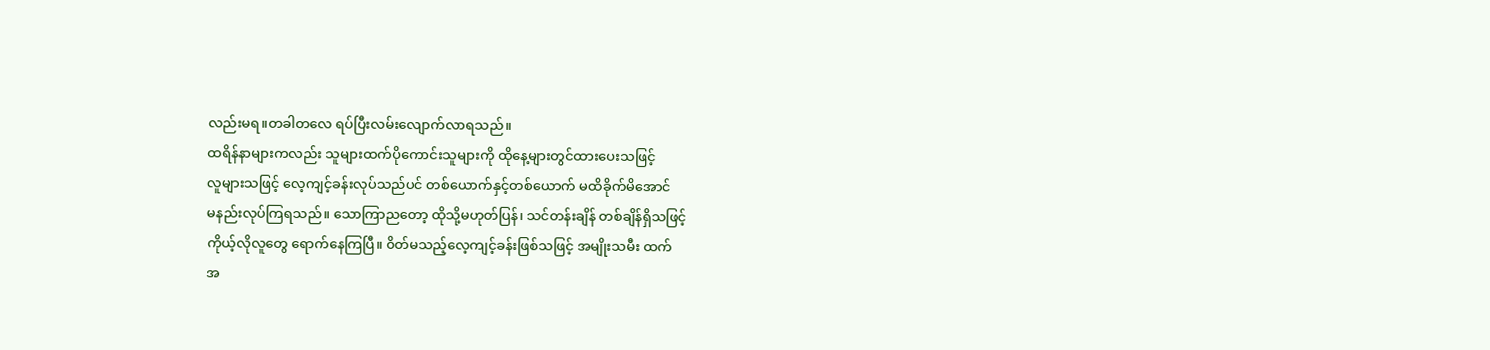လည်းမရ။တခါတလေ ရပ်ပြီးလမ်းလျောက်လာရသည်။
ထရိန်နာများကလည်း သူများထက်ပိုကောင်းသူများကို ထိုနေ့များတွင်ထားပေးသဖြင့်
လူများသဖြင့် လေ့ကျင့်ခန်းလုပ်သည်ပင် တစ်ယောက်နှင့်တစ်ယောက် မထိခိုက်မိအောင်
မနည်းလုပ်ကြရသည်။ သောကြာညတော့ ထိုသို့မဟုတ်ပြန်၊ သင်တန်းချိန် တစ်ချိန်ရှိသဖြင့်
ကိုယ့်လိုလူတွေ ရောက်နေကြပြီ။ ၀ိတ်မသည့်လေ့ကျင့်ခန်းဖြစ်သဖြင့် အမျိုးသမီး ထက်
အ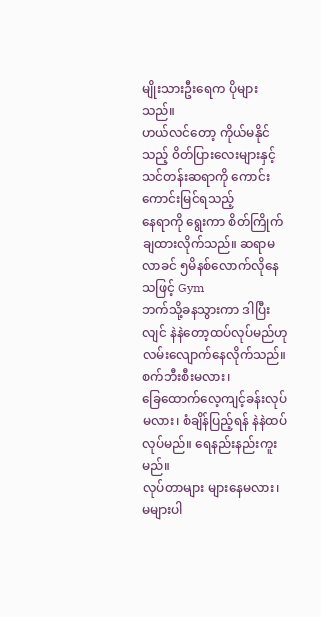မျိုးသားဦးရေက ပိုများသည်။
ဟယ်လင်တော့ ကိုယ်မနိုင်သည့် ၀ိတ်ပြားလေးများနှင့် သင်တန်းဆရာကို ကောင်းကောင်းမြင်ရသည့်
နေရာကို ရွေးကာ စိတ်ကြိုက်ချထားလိုက်သည်။ ဆရာမလာခင် ၅မိနစ်လောက်လိုနေသဖြင့် Gym
ဘက်သို့ခနသွားကာ ဒါပြီးလျင် နဲနဲတော့ထပ်လုပ်မည်ဟု လမ်းလျောက်နေလိုက်သည်။ စက်ဘီးစီးမလား၊
ခြေထောက်လေ့ကျင့်ခန်းလုပ်မလား၊ စံချိန်ပြည့်ရန် နဲနဲထပ်လုပ်မည်။ ရေနည်းနည်းကူးမည်။
လုပ်တာများ များနေမလား၊ မများပါ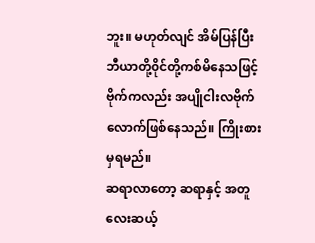ဘူး။ မဟုတ်လျင် အိမ်ပြန်ပြီး ဘီယာတို့၀ိုင်တို့ကစ်မိနေသဖြင့်
ဗိုက်ကလည်း အပျိုငါးလဗိုက်လောက်ဖြစ်နေသည်။ ကြိုးစားမှရမည်။
ဆရာလာတော့ ဆရာနှင့် အတူ လေးဆယ့်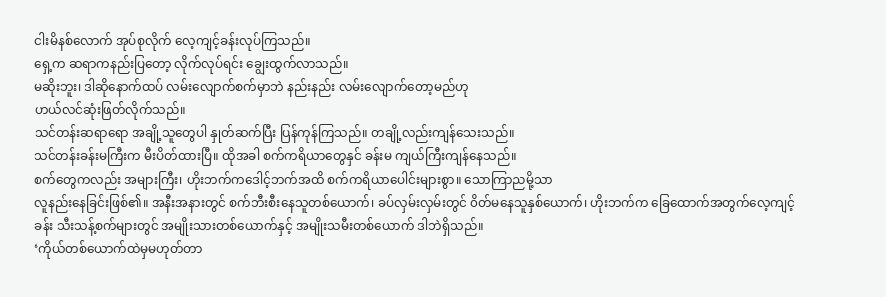ငါးမိနစ်လောက် အုပ်စုလိုက် လေ့ကျင့်ခန်းလုပ်ကြသည်။
ရှေ့က ဆရာကနည်းပြတော့ လိုက်လုပ်ရင်း ချွေးထွက်လာသည်။
မဆိုးဘူး၊ ဒါဆိုနောက်ထပ် လမ်းလျောက်စက်မှာဘဲ နည်းနည်း လမ်းလျောက်တော့မည်ဟု
ဟယ်လင်ဆုံးဖြတ်လိုက်သည်။
သင်တန်းဆရာရော အချို့သူတွေပါ နှုတ်ဆက်ပြီး ပြန်ကုန်ကြသည်။ တချို့လည်းကျန်သေးသည်။
သင်တန်းခန်းမကြီးက မီးပိတ်ထားပြီ။ ထိုအခါ စက်ကရိယာတွေနှင် ခန်းမ ကျယ်ကြီးကျန်နေသည်။
စက်တွေကလည်း အများကြီး၊ ဟိုးဘက်ကဒေါင့်ဘက်အထိ စက်ကရိယာပေါင်းများစွာ။ သောကြာညမို့သာ
လူနည်းနေခြင်းဖြစ်၏။ အနီးအနားတွင် စက်ဘီးစီးနေသူတစ်ယောက်၊ ခပ်လှမ်းလှမ်းတွင် ၀ိတ်မနေသူနှစ်ယောက်၊ ဟိုးဘက်က ခြေထောက်အတွက်လေ့ကျင့်ခန်း သီးသန့်စက်များတွင် အမျိုးသားတစ်ယောက်နှင့် အမျိုးသမီးတစ်ယောက် ဒါဘဲရှိသည်။
‘ကိုယ်တစ်ယောက်ထဲမှမဟုတ်တာ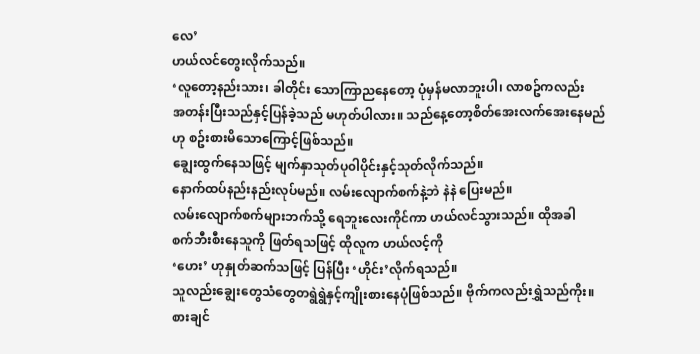လေ’
ဟယ်လင်တွေးလိုက်သည်။
‘လူတော့နည်းသား၊ ခါတိုင်း သောကြာညနေတော့ ပုံမှန်မလာဘူးပါ၊ လာစဥ်ကလည်း
အတန်းပြီးသည်နှင့်ပြန်ခဲ့သည် မဟုတ်ပါလား။ သည်နေ့တော့စိတ်အေးလက်အေးနေမည်
ဟု စဥ်းစားမိသောကြောင့်ဖြစ်သည်။
ချွေးထွက်နေသဖြင့် မျက်နှာသုတ်ပု၀ါပိုင်းနှင့်သုတ်လိုက်သည်။
နောက်ထပ်နည်းနည်းလုပ်မည်။ လမ်းလျောက်စက်နဲ့ဘဲ နဲနဲ ပြေးမည်။
လမ်းလျောက်စက်များဘက်သို့ ရေဘူးလေးကိုင်ကာ ဟယ်လင်သွားသည်။ ထိုအခါ
စက်ဘီးစီးနေသူကို ဖြတ်ရသဖြင့် ထိုလူက ဟယ်လင့်ကို
‘ဟေး’ ဟုနှုတ်ဆက်သဖြင့် ပြန်ပြီး ‘ဟိုင်း’လိုက်ရသည်။
သူလည်းချွေးတွေသံတွေတရွဲရွဲနှင့်ကျိုးစားနေပုံဖြစ်သည်။ ဗိုက်ကလည်းရွှဲသည်ကိုး။
စားချင်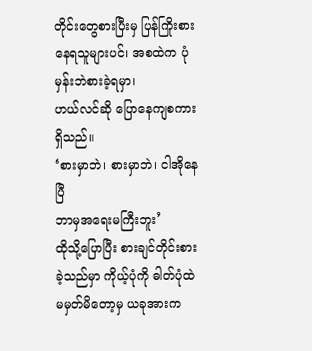တိုင်းတွေစားပြီးမှ ပြန်ကြိုးစားနေရသူများပင်၊ အစထဲက ပုံမှန်းဘဲစားခဲ့ရမှာ၊
ဟယ်လင်ဆို ပြောနေကျစကားရှိသည်။
‘စားမှာဘဲ၊ စားမှာဘဲ၊ ငါအိုနေပြီ
ဘာမှအရေးမကြီးဘူး’
ထိုသို့ပြောပြီး စားချင်တိုင်းစားခဲ့သည်မှာ ကိုယ့်ပုံကို ဓါတ်ပုံထဲ
မမှတ်မိတော့မှ ယခုအားက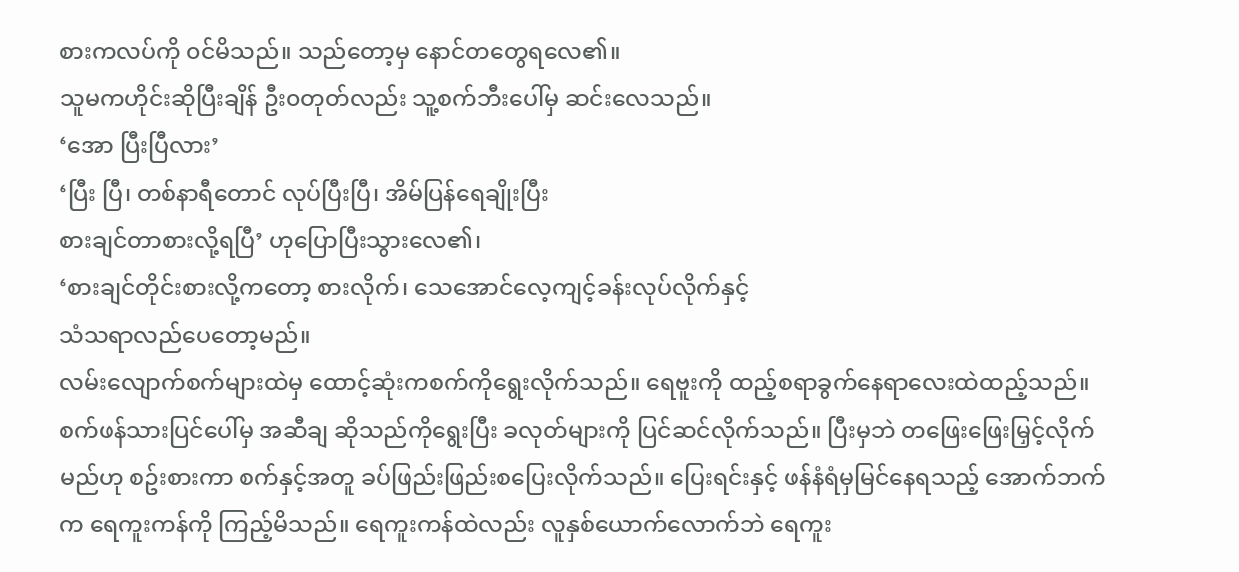စားကလပ်ကို ၀င်မိသည်။ သည်တော့မှ နောင်တတွေရလေ၏။
သူမကဟိုင်းဆိုပြီးချိန် ဦး၀တုတ်လည်း သူ့စက်ဘီးပေါ်မှ ဆင်းလေသည်။
‘အော ပြီးပြီလား’
‘ပြီး ပြီ၊ တစ်နာရီတောင် လုပ်ပြီးပြီ၊ အိမ်ပြန်ရေချိုးပြီး
စားချင်တာစားလို့ရပြီ’ ဟုပြောပြီးသွားလေ၏၊
‘စားချင်တိုင်းစားလို့ကတော့ စားလိုက်၊ သေအောင်လေ့ကျင့်ခန်းလုပ်လိုက်နှင့်
သံသရာလည်ပေတော့မည်။
လမ်းလျောက်စက်များထဲမှ ထောင့်ဆုံးကစက်ကိုရွေးလိုက်သည်။ ရေဗူးကို ထည့်စရာခွက်နေရာလေးထဲထည့်သည်။ စက်ဖန်သားပြင်ပေါ်မှ အဆီချ ဆိုသည်ကိုရွေးပြီး ခလုတ်များကို ပြင်ဆင်လိုက်သည်။ ပြီးမှဘဲ တဖြေးဖြေးမြှင့်လိုက်မည်ဟု စဥ်းစားကာ စက်နှင့်အတူ ခပ်ဖြည်းဖြည်းစပြေးလိုက်သည်။ ပြေးရင်းနှင့် ဖန်နံရံမှမြင်နေရသည့် အောက်ဘက်က ရေကူးကန်ကို ကြည့်မိသည်။ ရေကူးကန်ထဲလည်း လူနှစ်ယောက်လောက်ဘဲ ရေကူး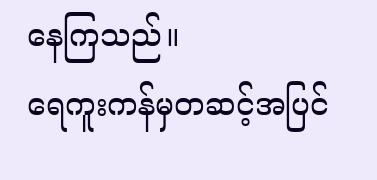နေကြသည်။
ရေကူးကန်မှတဆင့်အပြင်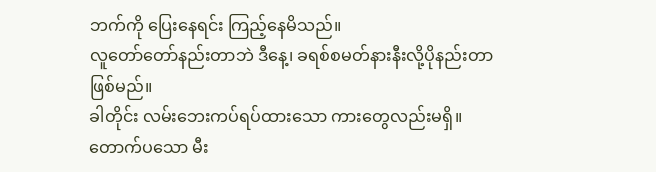ဘက်ကို ပြေးနေရင်း ကြည့်နေမိသည်။
လူတော်တော်နည်းတာဘဲ ဒီနေ့၊ ခရစ်စမတ်နားနီးလို့ပိုနည်းတာဖြစ်မည်။
ခါတိုင်း လမ်းဘေးကပ်ရပ်ထားသော ကားတွေလည်းမရှိ။ တောက်ပသော မီး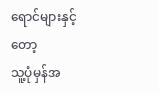ရောင်များနှင့်တော့
သူ့ပုံမှန်အ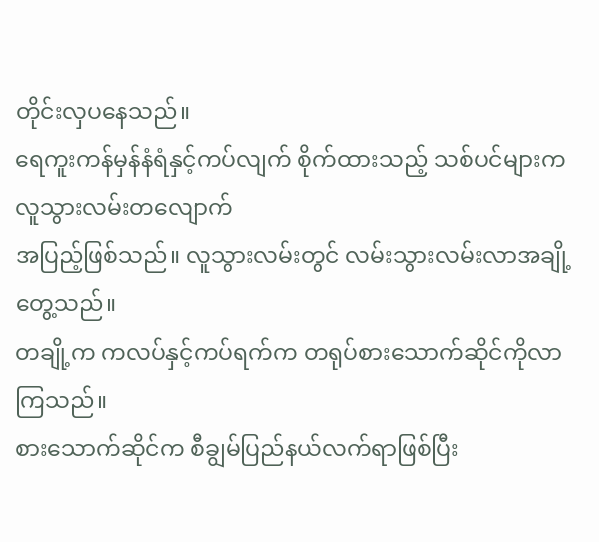တိုင်းလှပနေသည်။
ရေကူးကန်မှန်နံရံနှင့်ကပ်လျက် စိုက်ထားသည့် သစ်ပင်များက လူသွားလမ်းတလျောက်
အပြည့်ဖြစ်သည်။ လူသွားလမ်းတွင် လမ်းသွားလမ်းလာအချို့တွေ့သည်။
တချို့က ကလပ်နှင့်ကပ်ရက်က တရုပ်စားသောက်ဆိုင်ကိုလာကြသည်။
စားသောက်ဆိုင်က စီချွမ်ပြည်နယ်လက်ရာဖြစ်ပြီး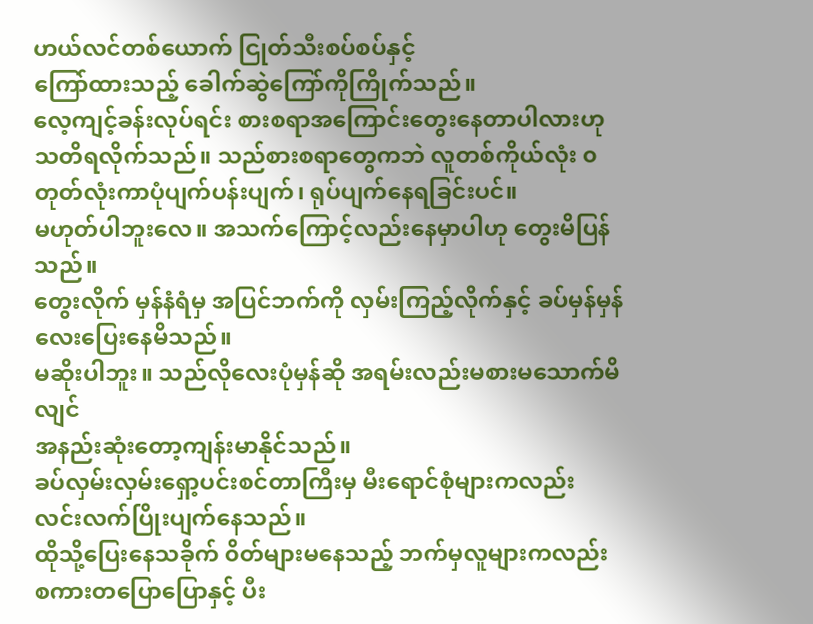ဟယ်လင်တစ်ယောက် ငြုတ်သီးစပ်စပ်နှင့်
ကြော်ထားသည့် ခေါက်ဆွဲကြော်ကိုကြိုက်သည်။
လေ့ကျင့်ခန်းလုပ်ရင်း စားစရာအကြောင်းတွေးနေတာပါလားဟု
သတိရလိုက်သည်။ သည်စားစရာတွေကဘဲ လူတစ်ကိုယ်လုံး ၀တုတ်လုံးကာပုံပျက်ပန်းပျက်၊ ရုပ်ပျက်နေရခြင်းပင်။
မဟုတ်ပါဘူးလေ။ အသက်ကြောင့်လည်းနေမှာပါဟု တွေးမိပြန်သည်။
တွေးလိုက် မှန်နံရံမှ အပြင်ဘက်ကို လှမ်းကြည့်လိုက်နှင့် ခပ်မှန်မှန်လေးပြေးနေမိသည်။
မဆိုးပါဘူး။ သည်လိုလေးပုံမှန်ဆို အရမ်းလည်းမစားမသောက်မိလျင်
အနည်းဆုံးတော့ကျန်းမာနိုင်သည်။
ခပ်လှမ်းလှမ်းရှော့ပင်းစင်တာကြီးမှ မီးရောင်စုံများကလည်း လင်းလက်ပြိုးပျက်နေသည်။
ထိုသို့ပြေးနေသခိုက် ၀ိတ်များမနေသည့် ဘက်မှလူများကလည်း စကားတပြောပြောနှင့် ပီး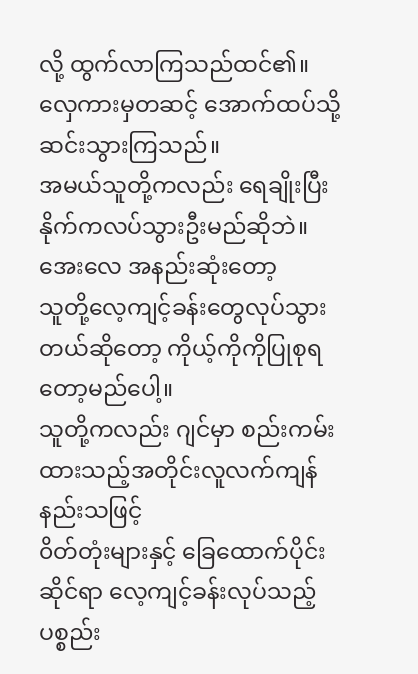လို့ ထွက်လာကြသည်ထင်၏။
လှေကားမှတဆင့် အောက်ထပ်သို့ဆင်းသွားကြသည်။
အမယ်သူတို့ကလည်း ရေချိုးပြီး နိုက်ကလပ်သွားဦးမည်ဆိုဘဲ။ အေးလေ အနည်းဆုံးတော့
သူတို့လေ့ကျင့်ခန်းတွေလုပ်သွားတယ်ဆိုတော့ ကိုယ့်ကိုကိုပြုစုရတော့မည်ပေါ့။
သူတို့ကလည်း ဂျင်မှာ စည်းကမ်းထားသည့်အတိုင်းလူလက်ကျန်နည်းသဖြင့်
၀ိတ်တုံးများနှင့် ခြေထောက်ပိုင်းဆိုင်ရာ လေ့ကျင့်ခန်းလုပ်သည့် ပစ္စည်း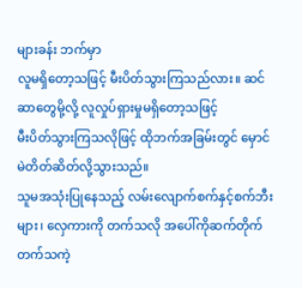များခန်း ဘက်မှာ
လူမရှိတော့သဖြင့် မီးပိတ်သွားကြသည်လား။ ဆင်ဆာတွေမို့လို့ လူလှုပ်ရှားမှုမရှိတော့သဖြင့်
မီးပိတ်သွားကြသလိုဖြင့် ထိုဘက်အခြမ်းတွင် မှောင်မဲတိတ်ဆိတ်လို့သွားသည်။
သူမအသုံးပြုနေသည့် လမ်းလျောက်စက်နှင့်စက်ဘီးများ၊ လှေကားကို တက်သလို အပေါ်ကိုဆက်တိုက်တက်သကဲ့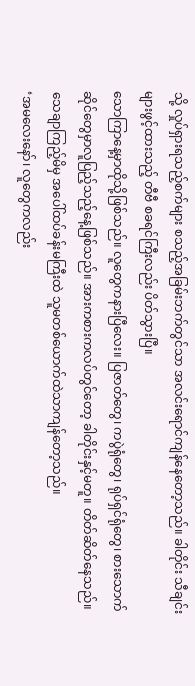သို့ လှုပ်ရှားရသည့်စက်များ စသည့်အခြမ်းဘက်တွင်သာ အလင်းရောင်ကျန်နေတော့သည်။ ခါတိုင်း သီချင်းများဖွင့်ထားသည့် တီဗီ စခရင်ကြီးလည်း ပိတ်သွားပြီ။
သောကြာနေ့မှာထိုသို့ဖြစ်သည်။ လူတွေကနားပြီလေး။ ပြဇာတ်တွေ၊ ကပွဲရုံတွေ၊ ရုပ်ရှင်ရုံတွေ၊ စားသောက်ဆိုင်တွေမှာလူပြည့်သည့်နေ့ဖြစ်သည်။ အားကစားကလပ်တွင်တော့ ခါတိုင်းနှင့်မတူ။ တိတ်ဆိတ်နေသည်။သေချာကြည့်မိမှ အပေါ်ထပ်ခန်းမကြီးထဲ သူမတစ်ယောက်ထဲသာကျန်တော့သည်။
‘အမလေးနော်၊ လူတွေကလည်း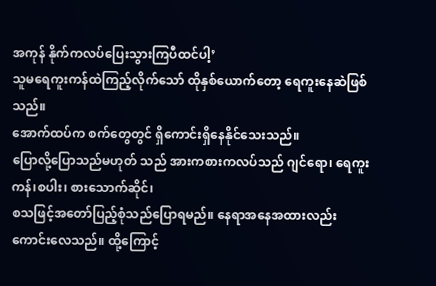အကုန် နိုက်ကလပ်ပြေးသွားကြပီထင်ပါ့’
သူမရေကူးကန်ထဲကြည့်လိုက်သော် ထိုနှစ်ယောက်တော့ ရေကူးနေဆဲဖြစ်သည်။
အောက်ထပ်က စက်တွေတွင် ရှိကောင်းရှိနေနိုင်သေးသည်။
ပြောလို့ပြောသည်မဟုတ် သည် အားကစားကလပ်သည် ဂျင်ရော၊ ရေကူးကန်၊စပါး၊ စားသောက်ဆိုင်၊
စသဖြင့်အတော်ပြည့်စုံသည်ပြောရမည်။ နေရာအနေအထားလည်း ကောင်းလေသည်။ ထို့ကြောင့်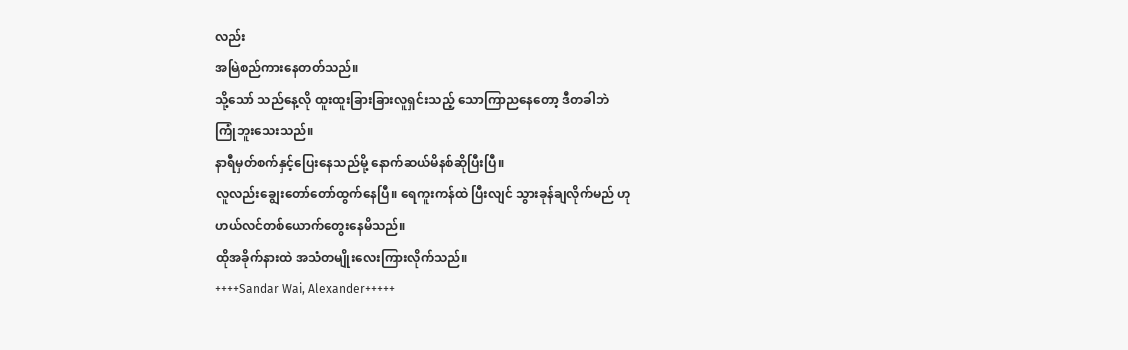လည်း
အမြဲစည်ကားနေတတ်သည်။
သို့သော် သည်နေ့လို ထူးထူးခြားခြားလူရှင်းသည့် သောကြာညနေတော့ ဒီတခါဘဲ
ကြုံဘူးသေးသည်။
နာရီမှတ်စက်နှင့်ပြေးနေသည်မို့ နောက်ဆယ်မိနစ်ဆိုပြီးပြီ။
လူလည်းချွေးတော်တော်ထွက်နေပြီ။ ရေကူးကန်ထဲ ပြီးလျင် သွားခုန်ချလိုက်မည် ဟု
ဟယ်လင်တစ်ယောက်တွေးနေမိသည်။
ထိုအခိုက်နားထဲ အသံတမျိုးလေးကြားလိုက်သည်။
++++Sandar Wai, Alexander+++++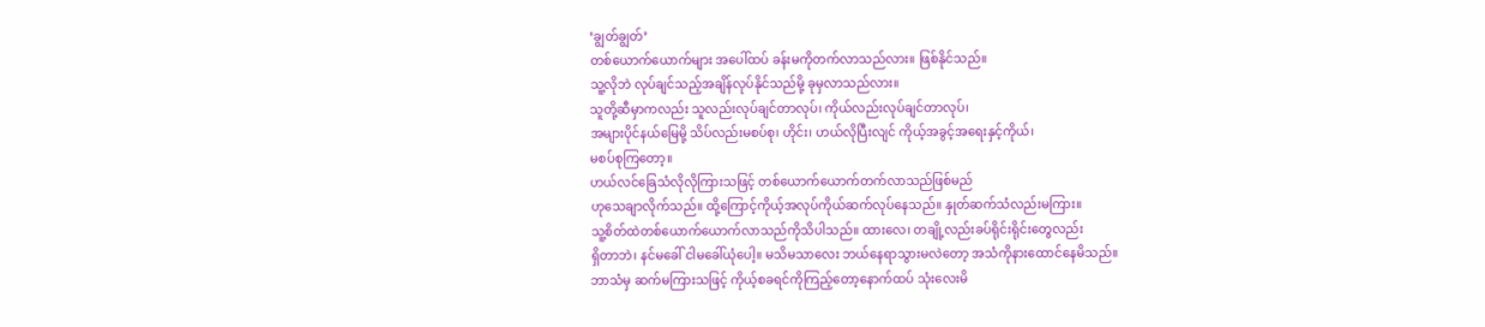‘ချွတ်ချွတ်’
တစ်ယောက်ယောက်များ အပေါ်ထပ် ခန်းမကိုတက်လာသည်လား။ ဖြစ်နိုင်သည်။
သူ့လိုဘဲ လုပ်ချင်သည့်အချိန်လုပ်နိုင်သည်မို့ ခုမှလာသည်လား။
သူတို့ဆီမှာကလည်း သူလည်းလုပ်ချင်တာလုပ်၊ ကိုယ်လည်းလုပ်ချင်တာလုပ်၊
အများပိုင်နယ်မြေမို့ သိပ်လည်းမစပ်စု၊ ဟိုင်း၊ ဟယ်လိုပြီးလျင် ကိုယ့်အခွင့်အရေးနှင့်ကိုယ်၊
မစပ်စုကြတော့။
ဟယ်လင်ခြေသံလိုလိုကြားသဖြင့် တစ်ယောက်ယောက်တက်လာသည်ဖြစ်မည်
ဟုသေချာလိုက်သည်။ ထို့ကြောင့်ကိုယ့်အလုပ်ကိုယ်ဆက်လုပ်နေသည်။ နှုတ်ဆက်သံလည်းမကြား။
သူ့စိတ်ထဲတစ်ယောက်ယောက်လာသည်ကိုသိပါသည်။ ထားလေ၊ တချို့လည်းခပ်ရိုင်းရိုင်းတွေလည်း
ရှိတာဘဲ၊ နင်မခေါ် ငါမခေါ်ယုံပေါ့။ မသိမသာလေး ဘယ်နေရာသွားမလဲတော့ အသံကိုနားထောင်နေမိသည်။
ဘာသံမှ ဆက်မကြားသဖြင့် ကိုယ့်စခရင်ကိုကြည့်တော့နောက်ထပ် သုံးလေးမိ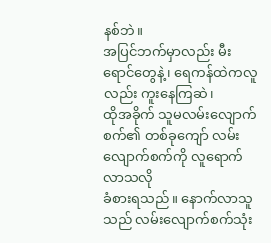နစ်ဘဲ။
အပြင်ဘက်မှာလည်း မီးရောင်တွေနဲ့၊ ရေကန်ထဲကလူလည်း ကူးနေကြဆဲ၊
ထိုအခိုက် သူမလမ်းလျောက်စက်၏ တစ်ခုကျော် လမ်းလျောက်စက်ကို လူရောက်လာသလို
ခံစားရသည်။ နောက်လာသူသည် လမ်းလျောက်စက်သုံး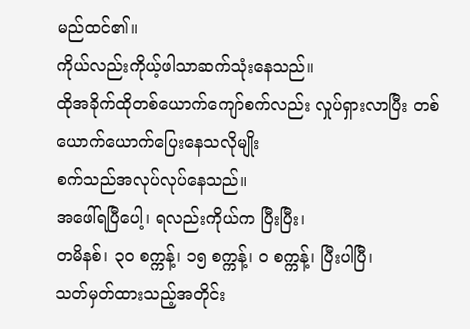မည်ထင်၏။
ကိုယ်လည်းကိုယ့်ဖါသာဆက်သုံးနေသည်။
ထိုအခိုက်ထိုတစ်ယောက်ကျော်စက်လည်း လှုပ်ရှားလာပြီး တစ်ယောက်ယောက်ပြေးနေသလိုမျိုး
စက်သည်အလုပ်လုပ်နေသည်။
အဖေါ်ရပြီပေါ့၊ ရလည်းကိုယ်က ပြီးပြီး၊
တမိနစ်၊ ၃၀ စက္ကန့်၊ ၁၅ စက္ကန့်၊ ၀ စက္ကန့်၊ ပြီးပါပြီ၊
သတ်မှတ်ထားသည့်အတိုင်း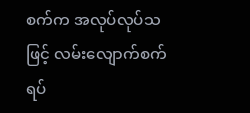စက်က အလုပ်လုပ်သဖြင့် လမ်းလျောက်စက်ရပ်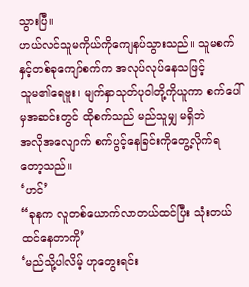သွားပြီ။
ဟယ်လင်သူမကိုယ်ကိုကျေနပ်သွားသည်။ သူမစက်နှင့်တစ်ခုကျော်စက်က အလုပ်လုပ်နေသဖြင့်
သူမ၏ရေဗူး၊ မျက်နှာသုတ်ပု၀ါတို့ကိုယူကာ စက်ပေါ်မှအဆင်းတွင် ထိုစက်သည် မည်သူမျှ မရှိဘဲ
အလိုအလျောက် စက်ပွင့်နေခြင်းကိုတွေ့လိုက်ရတော့သည်။
‘ဟင်’
“ခုနက လူတစ်ယောက်လာတယ်ထင်ပြီး သုံးတယ်ထင်နေတာကို’
‘မည်သို့ပါလိမ့် ဟုတွေးရင်း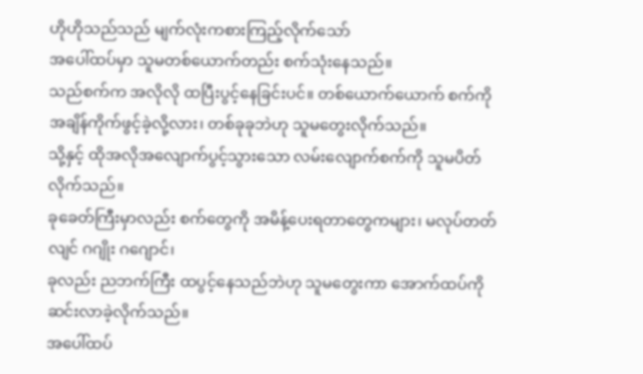ဟိုဟိုသည်သည် မျက်လုံးကစားကြည့်လိုက်သော်
အပေါ်ထပ်မှာ သူမတစ်ယောက်တည်း စက်သုံးနေသည်။
သည်စက်က အလိုလို ထပြီးပွင့်နေခြင်းပင်။ တစ်ယောက်ယောက် စက်ကို
အချိန်ကိုက်ဖွင့်ခဲ့လို့လား၊ တစ်ခုခုဘဲဟု သူမတွေးလိုက်သည်။
သို့နှင့် ထိုအလိုအလျောက်ပွင့်သွားသော လမ်းလျောက်စက်ကို သူမပိတ်လိုက်သည်။
ခုခေတ်ကြီးမှာလည်း စက်တွေကို အမိန့်ပေးရတာတွေကများ၊ မလုပ်တတ်လျင် ဂဂျိုး ဂဂျောင်၊
ခုလည်း ညဘက်ကြီး ထပွင့်နေသည်ဘဲဟု သူမတွေးကာ အောက်ထပ်ကိုဆင်းလာခဲ့လိုက်သည်။
အပေါ်ထပ်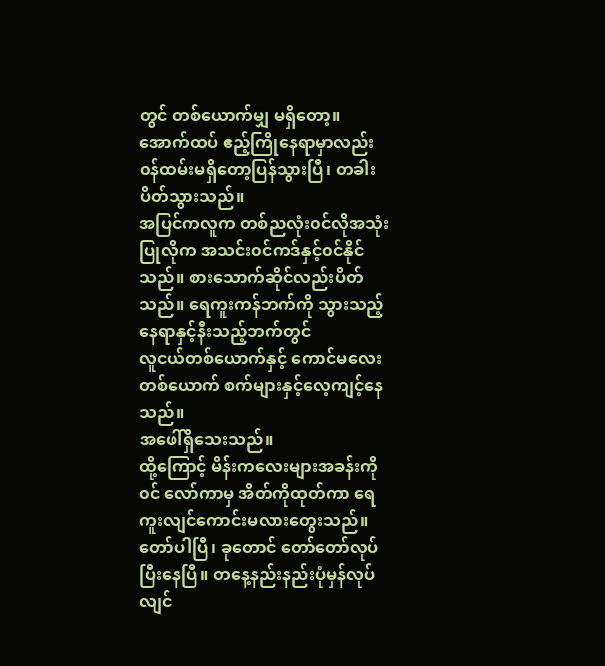တွင် တစ်ယောက်မျှ မရှိတော့။
အောက်ထပ် ဧည့်ကြိုနေရာမှာလည်း ၀န်ထမ်းမရှိတော့ပြန်သွားပြီ၊ တခါးပိတ်သွားသည်။
အပြင်ကလူက တစ်ညလုံး၀င်လိုအသုံးပြုလိုက အသင်း၀င်ကဒ်နှင့်၀င်နိုင်သည်။ စားသောက်ဆိုင်လည်းပိတ်သည်။ ရေကူးကန်ဘက်ကို သွားသည့်နေရာနှင့်နီးသည့်ဘက်တွင်
လူငယ်တစ်ယောက်နှင့် ကောင်မလေးတစ်ယောက် စက်များနှင့်လေ့ကျင့်နေသည်။
အဖေါ်ရှိသေးသည်။
ထို့ကြောင့် မိန်းကလေးများအခန်းကို၀င် လော်ကာမှ အိတ်ကိုထုတ်ကာ ရေကူးလျင်ကောင်းမလားတွေးသည်။
တော်ပါပြီ၊ ခုတောင် တော်တော်လုပ်ပြီးနေပြီ။ တနေ့နည်းနည်းပုံမှန်လုပ်လျင်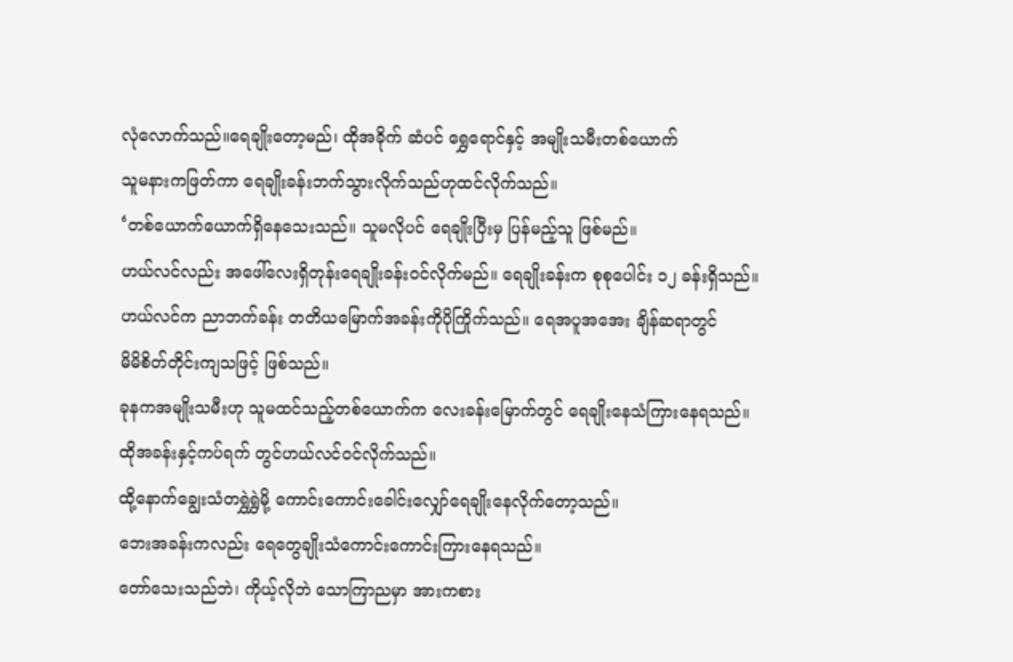လုံလောက်သည်။ရေချိုးတော့မည်၊ ထိုအခိုက် ဆံပင် ရွှေရောင်နှင့် အမျိုးသမီးတစ်ယောက်
သူမနားကဖြတ်ကာ ရေချိုးခန်းဘက်သွားလိုက်သည်ဟုထင်လိုက်သည်။
‘တစ်ယောက်ယောက်ရှိနေသေးသည်။ သူမလိုပင် ရေချိုးပြီးမှ ပြန်မည့်သူ ဖြစ်မည်။
ဟယ်လင်လည်း အဖေါ်လေးရှိတုန်းရေချိုးခန်း၀င်လိုက်မည်။ ရေချိုးခန်းက စုစုပေါင်း ၁၂ ခန်းရှိသည်။
ဟယ်လင်က ညာဘက်ခန်း တတိယမြောက်အခန်းကိုပိုကြိုက်သည်။ ရေအပူအအေး ချိန်ဆရာတွင်
မိမိစိတ်တိုင်းကျသဖြင့် ဖြစ်သည်။
ခုနကအမျိုးသမီးဟု သူမထင်သည့်တစ်ယောက်က လေးခန်းမြောက်တွင် ရေချိုးနေသံကြားနေရသည်။
ထိုအခန်းနှင့်ကပ်ရက် တွင်ဟယ်လင်၀င်လိုက်သည်။
ထို့နောက်ချွေးသံတရွှဲရွှဲမို့ ကောင်းကောင်းခေါင်းလျှော်ရေချိုးနေလိုက်တော့သည်။
ဘေးအခန်းကလည်း ရေတွေချိုးသံကောင်းကောင်းကြားနေရသည်။
တော်သေးသည်ဘဲ၊ ကိုယ့်လိုဘဲ သောကြာညမှာ အားကစား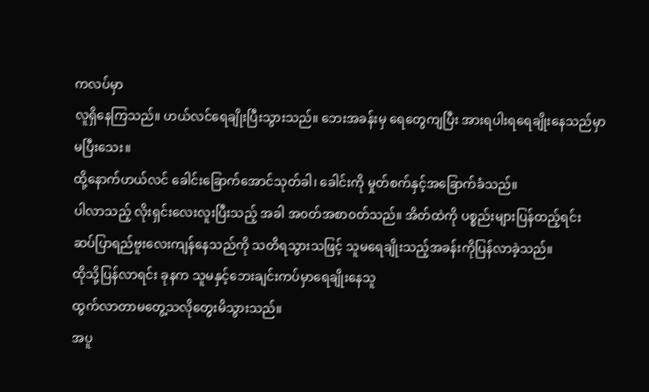ကလပ်မှာ
လူရှိနေကြသည်။ ဟယ်လင်ရေချိုးပြီးသွားသည်။ ဘေးအခန်းမှ ရေတွေကျပြီး အားရပါးရရေချိုးနေသည်မှာ
မပြီးသေး။
ထို့နောက်ဟယ်လင် ခေါင်းခြောက်အောင်သုတ်ခါ၊ ခေါင်းကို မှုတ်စက်နှင့်အခြောက်ခံသည်။
ပါလာသည့် လိုးရှင်းလေးလူးပြီးသည့် အခါ အ၀တ်အစာ၀တ်သည်။ အိတ်ထဲကို ပစ္စည်းများပြန်ထည့်ရင်း
ဆပ်ပြာရည်ဗူးလေးကျန်နေသည်ကို သတိရသွားသဖြင့် သူမရေချိုးသည့်အခန်းကိုပြန်လာခဲ့သည်။
ထိုသို့ပြန်လာရင်း ခုနက သူမနှင့်ဘေးချင်းကပ်မှာရေချိုးနေသူ
ထွက်လာတာမတွေ့သလိုတွေးမိသွားသည်။
အပူ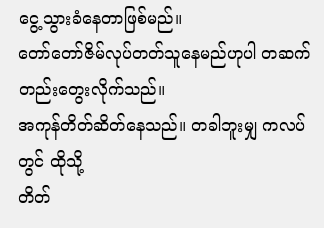ငွေ့သွားခံနေတာဖြစ်မည်။
တော်တော်ဇိမ်လုပ်တတ်သူနေမည်ဟုပါ တဆက်တည်းတွေးလိုက်သည်။
အကုန်တိတ်ဆိတ်နေသည်။ တခါဘူးမျှ ကလပ်တွင် ထိုသို့
တိတ်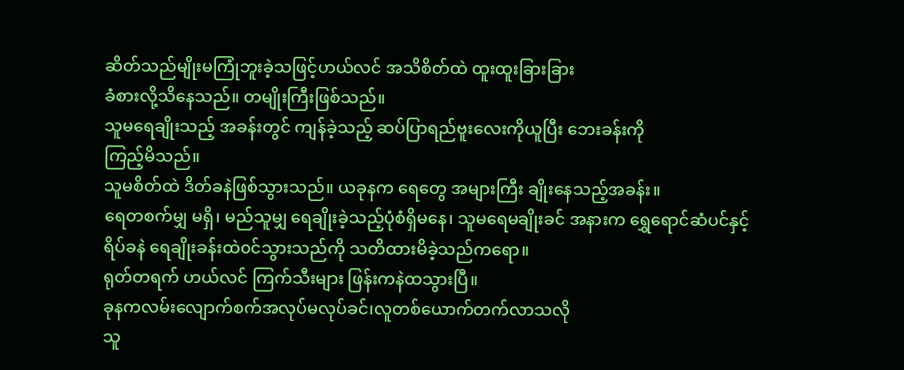ဆိတ်သည်မျိုးမကြုံဘူးခဲ့သဖြင့်ဟယ်လင် အသိစိတ်ထဲ ထူးထူးခြားခြား
ခံစားလို့သိနေသည်။ တမျိုးကြီးဖြစ်သည်။
သူမရေချိုးသည့် အခန်းတွင် ကျန်ခဲ့သည့် ဆပ်ပြာရည်ဗူးလေးကိုယူပြီး ဘေးခန်းကို
ကြည့်မိသည်။
သူမစိတ်ထဲ ဒိတ်ခနဲဖြစ်သွားသည်။ ယခုနက ရေတွေ အများကြီး ချိုးနေသည့်အခန်း။
ရေတစက်မျှ မရှိ၊ မည်သူမျှ ရေချိုးခဲ့သည့်ပုံစံရှိမနေ၊ သူမရေမချိုးခင် အနားက ရွှေရောင်ဆံပင်နှင့်
ရိပ်ခနဲ ရေချိုးခန်းထဲ၀င်သွားသည်ကို သတိထားမိခဲ့သည်ကရော။
ရုတ်တရက် ဟယ်လင် ကြက်သီးများ ဖြန်းကနဲထသွားပြီ။
ခုနကလမ်းလျောက်စက်အလုပ်မလုပ်ခင်၊လူတစ်ယောက်တက်လာသလို
သူ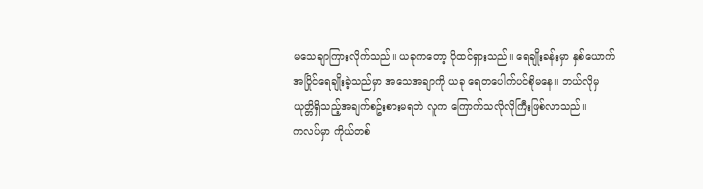မသေချာကြားလိုက်သည်။ ယခုကတော့ ပိုထင်ရှားသည်။ ရေချိုးခန်းမှာ နှစ်ယောက်
အပြိုင်ရေချိုးခဲ့သည်မှာ အသေအချာကို ယခု ရေတပေါက်ပင်စိုမနေ။ ဘယ်လိုမှ
ယုတ္တိရှိသည့်အချက်စဥ်းစားမရဘဲ လူက ကြောက်သလိုလိုကြီးဖြစ်လာသည်။
ကလပ်မှာ ကိုယ်တစ်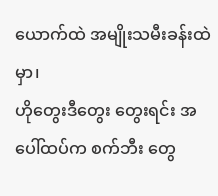ယောက်ထဲ အမျိုးသမီးခန်းထဲမှာ၊
ဟိုတွေးဒီတွေး တွေးရင်း အပေါ်ထပ်က စက်ဘီး တွေ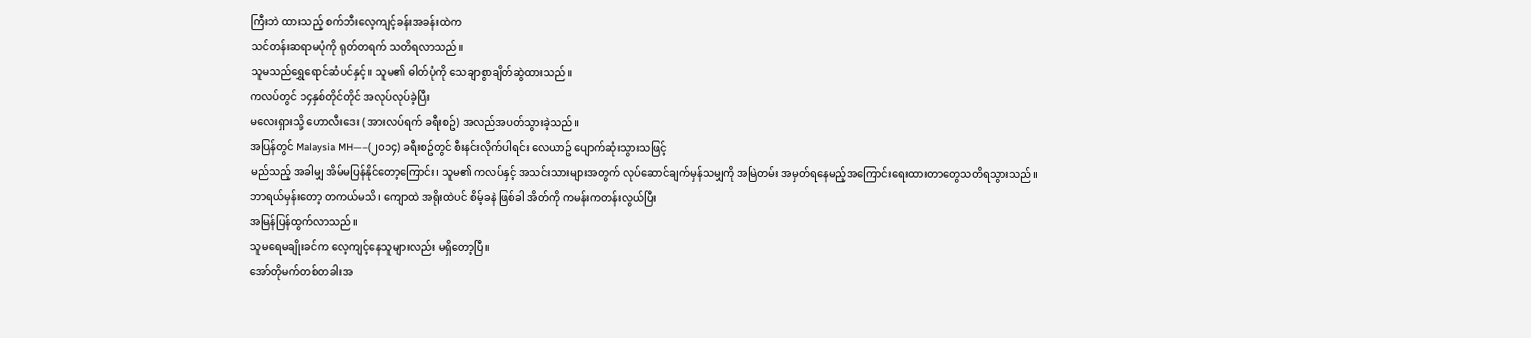ကြီးဘဲ ထားသည့် စက်ဘီးလေ့ကျင့်ခန်းအခန်းထဲက
သင်တန်းဆရာမပုံကို ရုတ်တရက် သတိရလာသည်။
သူမသည်ရွှေရောင်ဆံပင်နှင့်။ သူမ၏ ဓါတ်ပုံကို သေချာစွာချိတ်ဆွဲထားသည်။
ကလပ်တွင် ၁၄နှစ်တိုင်တိုင် အလုပ်လုပ်ခဲ့ပြီး
မလေးရှားသို့ ဟောလီးဒေး ( အားလပ်ရက် ခရီးစဥ်) အလည်အပတ်သွားခဲ့သည်။
အပြန်တွင် Malaysia MH—–(၂၀၁၄) ခရီးစဥ်တွင် စီးနင်းလိုက်ပါရင်း လေယာဥ် ပျောက်ဆုံးသွားသဖြင့်
မည်သည့် အခါမျှ အိမ်မပြန်နိုင်တော့ကြောင်း၊ သူမ၏ ကလပ်နှင့် အသင်းသားများအတွက် လုပ်ဆောင်ချက်မှန်သမျှကို အမြဲတမ်း အမှတ်ရနေမည့်အကြောင်းရေးထားတာတွေသတိရသွားသည်။
ဘာရယ်မှန်းတော့ တကယ်မသိ၊ ကျောထဲ အရိုးထဲပင် စိမ့်ခနဲ ဖြစ်ခါ အိတ်ကို ကမန်းကတန်းလွယ်ပြီး
အမြန်ပြန်ထွက်လာသည်။
သူမရေမချိုးခင်က လေ့ကျင့်နေသူများလည်း မရှိတော့ပြီ။
အော်တိုမက်တစ်တခါးအ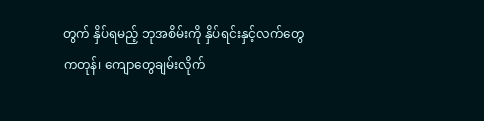တွက် နှိပ်ရမည့် ဘုအစိမ်းကို နှိပ်ရင်းနှင့်လက်တွေကတုန်၊ ကျောတွေချမ်းလိုက်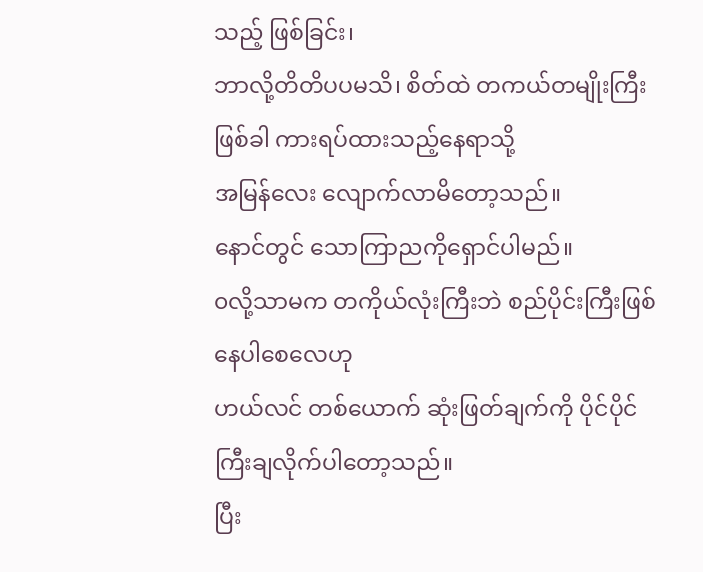သည့် ဖြစ်ခြင်း၊
ဘာလို့တိတိပပမသိ၊ စိတ်ထဲ တကယ်တမျိုးကြီးဖြစ်ခါ ကားရပ်ထားသည့်နေရာသို့
အမြန်လေး လျောက်လာမိတော့သည်။
နောင်တွင် သောကြာညကိုရှောင်ပါမည်။
၀လို့သာမက တကိုယ်လုံးကြီးဘဲ စည်ပိုင်းကြီးဖြစ်နေပါစေလေဟု
ဟယ်လင် တစ်ယောက် ဆုံးဖြတ်ချက်ကို ပိုင်ပိုင်ကြီးချလိုက်ပါတော့သည်။
ပြီး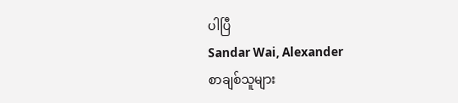ပါပြီ
Sandar Wai, Alexander
စာချစ်သူများ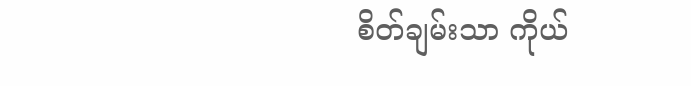စိတ်ချမ်းသာ ကိုယ်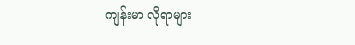ကျန်းမာ လိုရာများ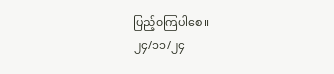ပြည့်၀ကြပါစေ။
၂၄/၁၁/၂၄